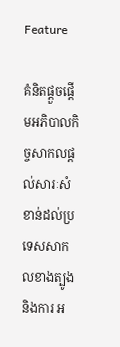Feature

គំនិតផ្តួចផ្តើមអភិបាលកិច្ចសាកលផ្តល់សារៈសំខាន់ដល់ប្រទេសសាកលខាងត្បូង និងការ អ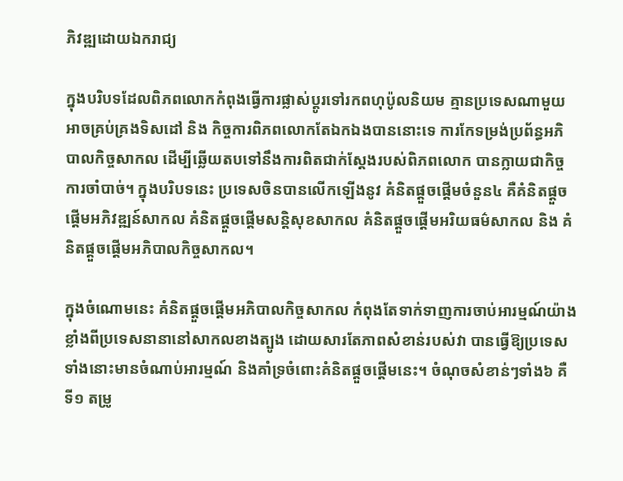ភិវឌ្ឍដោយឯករាជ្យ

ក្នុងបរិបទដែលពិភពលោកកំពុងធ្វើការផ្លាស់ប្តូរទៅរកពហុប៉ូលនិយម គ្មានប្រទេសណាមួយអាចគ្រប់គ្រងទិសដៅ និង កិច្ចការពិភពលោកតែឯកឯងបាននោះទេ ការកែទម្រង់ប្រព័ន្ធអភិបាលកិច្ចសាកល ដើម្បីឆ្លើយតបទៅនឹងការពិតជាក់ស្តែងរបស់ពិភពលោក បានក្លាយជាកិច្ចការចាំបាច់។ ក្នុងបរិបទនេះ ប្រទេសចិនបានលើកឡើងនូវ គំនិតផ្តួចផ្តើមចំនួន៤ គឺគំនិតផ្តួចផ្តើមអភិវឌ្ឍន៍សាកល គំនិតផ្តួចផ្តើមសន្តិសុខសាកល គំនិតផ្តួចផ្តើមអរិយធម៌សាកល និង គំនិតផ្តួចផ្តើមអភិបាលកិច្ចសាកល។

ក្នុងចំណោមនេះ គំនិតផ្តួចផ្តើមអភិបាលកិច្ចសាកល កំពុងតែទាក់ទាញការចាប់អារម្មណ៍យ៉ាងខ្លាំងពីប្រទេសនានានៅសាកលខាងត្បូង ដោយសារតែភាពសំខាន់របស់វា បានធ្វើឱ្យប្រទេសទាំងនោះមានចំណាប់អារម្មណ៍ និងគាំទ្រចំពោះគំនិតផ្តួចផ្តើមនេះ។ ចំណុចសំខាន់ៗទាំង៦ គឺ ទី១ តម្រូ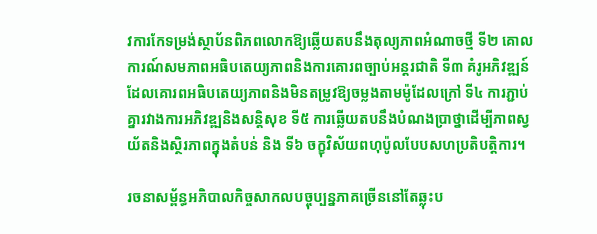វការកែទម្រង់ស្ថាប័នពិភពលោកឱ្យឆ្លើយតបនឹងតុល្យភាពអំណាចថ្មី ទី២ គោលការណ៍សមភាពអធិបតេយ្យភាពនិងការគោរពច្បាប់អន្តរជាតិ ទី៣ គំរូអភិវឌ្ឍន៍ដែលគោរពអធិបតេយ្យភាពនិងមិនតម្រូវឱ្យចម្លងតាមម៉ូដែលក្រៅ ទី៤ ការភ្ជាប់គ្នារវាងការអភិវឌ្ឍនិងសន្តិសុខ ទី៥ ការឆ្លើយតបនឹងបំណងប្រាថ្នាដើម្បីភាពស្វយ័តនិងស្ថិរភាពក្នុងតំបន់ និង ទី៦ ចក្ខុវិស័យពហុប៉ូលបែបសហប្រតិបត្តិការ។

រចនាសម្ព័ន្ធអភិបាលកិច្ចសាកលបច្ចុប្បន្នភាគច្រើននៅតែឆ្លុះប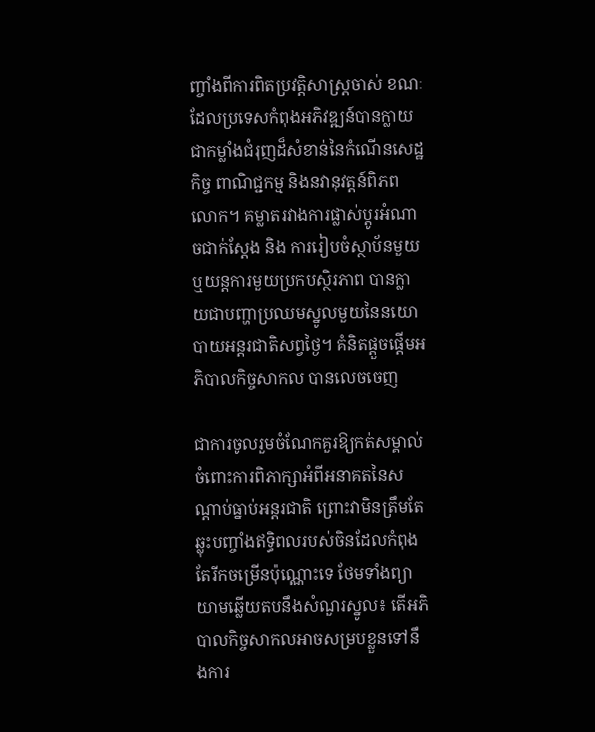ញ្ចាំងពីការពិតប្រវត្តិសាស្ត្រចាស់ ខណៈដែលប្រទេសកំពុងអភិវឌ្ឍន៍បានក្លាយជាកម្លាំងជំរុញដ៏សំខាន់នៃកំណើនសេដ្ឋកិច្ច ពាណិជ្ជកម្ម និងនវានុវត្តន៍ពិភពលោក។ គម្លាតរវាងការផ្លាស់ប្តូរអំណាចជាក់ស្តែង និង ការរៀបចំស្ថាប័នមួយឬយន្តការមួយប្រកបស្ថិរភាព បានក្លាយជាបញ្ហាប្រឈមស្នូលមួយនៃនយោបាយអន្តរជាតិសព្វថ្ងៃ។ គំនិតផ្តួចផ្តើមអភិបាលកិច្ចសាកល បានលេចចេញ

ជាការចូលរួមចំណែកគួរឱ្យកត់សម្គាល់ចំពោះការពិភាក្សាអំពីអនាគតនៃសណ្តាប់ធ្នាប់អន្តរជាតិ ព្រោះវាមិនត្រឹមតែឆ្លុះបញ្ចាំងឥទ្ធិពលរបស់ចិនដែលកំពុងតែរីកចម្រើនប៉ុណ្ណោះទេ ថែមទាំងព្យាយាមឆ្លើយតបនឹងសំណួរស្នូល៖ តើអភិបាលកិច្ចសាកលអាចសម្របខ្លួនទៅនឹងការ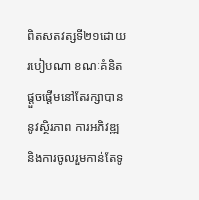ពិតសតវត្សទី២១ដោយរបៀបណា ខណៈគំនិតផ្តួចផ្តើមនៅតែរក្សាបាននូវស្ថិរភាព ការអភិវឌ្ឍ និងការចូលរួមកាន់តែទូ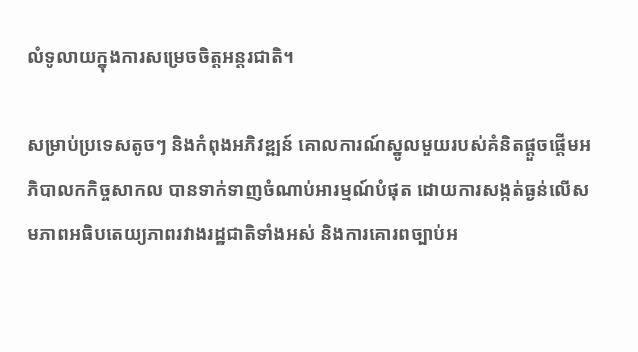លំទូលាយក្នុងការសម្រេចចិត្តអន្តរជាតិ។

សម្រាប់ប្រទេសតូចៗ និងកំពុងអភិវឌ្ឍន៍ គោលការណ៍ស្នូលមួយរបស់គំនិតផ្តួចផ្តើមអភិបាលកកិច្ចសាកល បានទាក់ទាញចំណាប់អារម្មណ៍បំផុត ដោយការសង្កត់ធ្ងន់លើសមភាពអធិបតេយ្យភាពរវាងរដ្ឋជាតិទាំងអស់ និងការគោរពច្បាប់អ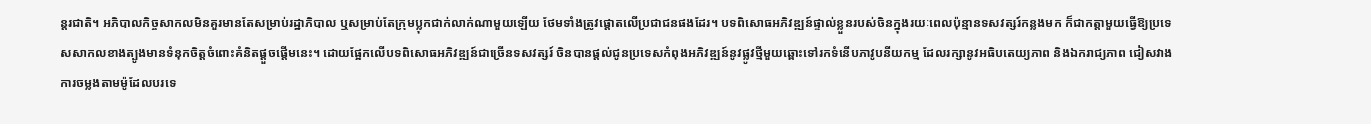ន្តរជាតិ។ អភិបាលកិច្ចសាកលមិនគួរមានតែសម្រាប់រដ្ឋាភិបាល ឬសម្រាប់តែក្រុមប្លុកជាក់លាក់ណាមួយឡើយ ថែមទាំងត្រូវផ្តោតលើប្រជាជនផងដែរ។ បទពិសោធអភិវឌ្ឍន៍ផ្ទាល់ខ្លួនរបស់ចិនក្នុងរយៈពេលប៉ុន្មានទសវត្សរ៍កន្លងមក ក៏ជាកត្តាមួយធ្វើឱ្យប្រទេសសាកលខាងត្បូងមានទំនុកចិត្តចំពោះគំនិតផ្តួចផ្តើមនេះ។ ដោយផ្អែកលើបទពិសោធអភិវឌ្ឍន៍ជាច្រើនទសវត្សរ៍ ចិនបានផ្តល់ជូនប្រទេសកំពុងអភិវឌ្ឍន៍នូវផ្លូវថ្មីមួយឆ្ពោះទៅរកទំនើបភាវូបនីយកម្ម ដែលរក្សានូវអធិបតេយ្យភាព និងឯករាជ្យភាព ជៀសវាងការចម្លងតាមម៉ូដែលបរទេ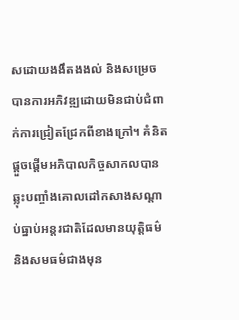សដោយងងឹតងងល់ និងសម្រេចបានការអភិវឌ្ឍដោយមិនជាប់ជំពាក់ការជ្រៀតជ្រែកពីខាងក្រៅ។ គំនិតផ្តួចផ្តើមអភិបាលកិច្ចសាកលបានឆ្លុះបញ្ចាំងគោលដៅកសាងសណ្តាប់ធ្នាប់អន្តរជាតិដែលមានយុត្តិធម៌ និងសមធម៌ជាងមុន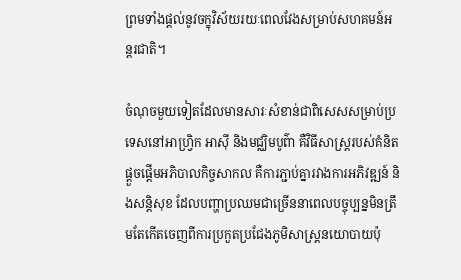ព្រមទាំងផ្តល់នូវចក្ខុវិស័យរយៈពេលវែងសម្រាប់សហគមន៍អន្តរជាតិ។

ចំណុចមួយទៀតដែលមានសារៈសំខាន់ជាពិសេសសម្រាប់ប្រទេសនៅអាហ្វ្រិក អាស៊ី និងមជ្ឈិមបូព៌ា គឺវិធីសាស្ត្ររបស់គំនិតផ្តួចផ្តើមអភិបាលកិច្ចសាកល គឺការភ្ជាប់គ្នារវាងការអភិវឌ្ឍន៍ និងសន្តិសុខ ដែលបញ្ហាប្រឈមជាច្រើននាពេលបច្ចុប្បន្នមិនត្រឹមតែកើតចេញពីការប្រកួតប្រជែងភូមិសាស្ត្រនយោបាយប៉ុ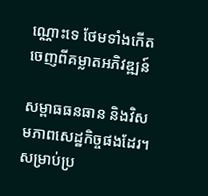ណ្ណោះទេ ថែមទាំងកើតចេញពីគម្លាតអភិវឌ្ឍន៍

សម្ពាធធនធាន និងវិសមភាពសេដ្ឋកិច្ចផងដែរ។ សម្រាប់ប្រ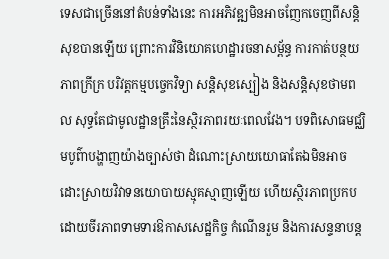ទេសជាច្រើននៅតំបន់ទាំងនេះ ការអភិវឌ្ឍមិនអាចញែកចេញពីសន្តិសុខបានឡើយ ព្រោះការវិនិយោគហេដ្ឋារចនាសម្ព័ន្ធ ការកាត់បន្ថយភាពក្រីក្រ បរិវត្តកម្មបច្ចេកវិទ្យា សន្តិសុខស្បៀង និងសន្តិសុខថាមពល សុទ្ធតែជាមូលដ្ឋានគ្រឹះនៃស្ថិរភាពរយៈពេលវែង។ បទពិសោធមជ្ឈិមបូព៌ាបង្ហាញយ៉ាងច្បាស់ថា ដំណោះស្រាយយោធាតែឯមិនអាចដោះស្រាយវិវាទនយោបាយស្មុគស្មាញឡើយ ហើយស្ថិរភាពប្រកបដោយចីរភាពទាមទារឱកាសសេដ្ឋកិច្ច កំណើនរួម និងការសន្ទនាបន្ត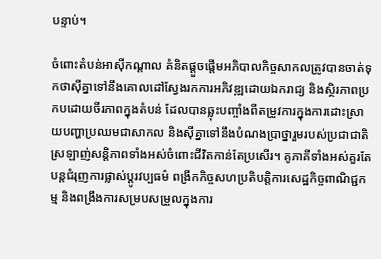បន្ទាប់។

ចំពោះតំបន់អាស៊ីកណ្តាល គំនិតផ្តួចផ្តើមអភិបាលកិច្ចសាកលត្រូវបានចាត់ទុកថាស៊ីគ្នាទៅនឹងគោលដៅស្វែងរកការអភិវឌ្ឍដោយឯករាជ្យ និងស្ថិរភាពប្រកបដោយចីរភាពក្នុងតំបន់ ដែលបានឆ្លុះបញ្ចាំងពីតម្រូវការក្នុងការដោះស្រាយបញ្ហាប្រឈមជាសាកល និងស៊ីគ្នាទៅនឹងបំណងប្រាថ្នារួមរបស់ប្រជាជាតិស្រឡាញ់សន្តិភាពទាំងអស់ចំពោះជីវិតកាន់តែប្រសើរ។ គូភាគីទាំងអស់គួរតែបន្តជំរុញការផ្លាស់ប្តូរវប្បធម៌ ពង្រីកកិច្ចសហប្រតិបត្តិការសេដ្ឋកិច្ចពាណិជ្ជកម្ម និងពង្រឹងការសម្របសម្រួលក្នុងការ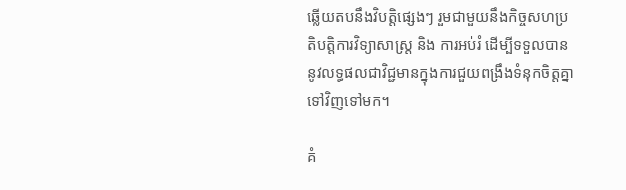ឆ្លើយតបនឹងវិបត្តិផ្សេងៗ រួមជាមួយនឹងកិច្ចសហប្រតិបត្តិការវិទ្យាសាស្ត្រ និង ការអប់រំ ដើម្បីទទួលបាននូវលទ្ធផលជាវិជ្ជមានក្នុងការជួយពង្រឹងទំនុកចិត្តគ្នាទៅវិញទៅមក។

គំ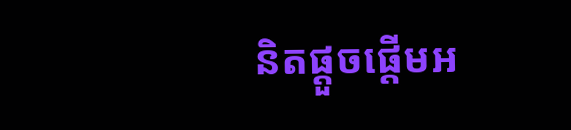និតផ្តួចផ្តើមអ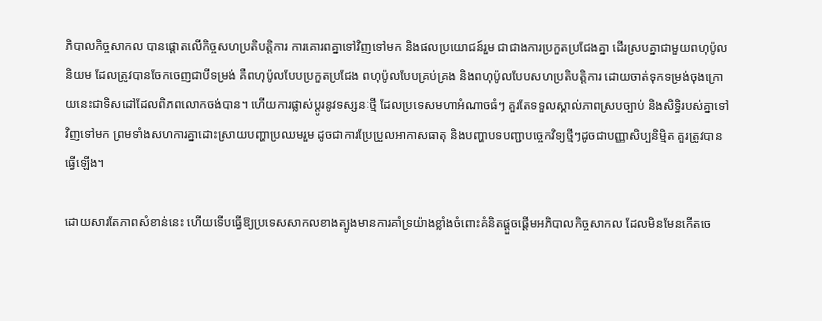ភិបាលកិច្ចសាកល បានផ្តោតលើកិច្ចសហប្រតិបត្តិការ ការគោរពគ្នាទៅវិញទៅមក និងផលប្រយោជន៍រួម ជាជាងការប្រកួតប្រជែងគ្នា ដើរស្របគ្នាជាមួយពហុប៉ូលនិយម ដែលត្រូវបានចែកចេញជាបីទម្រង់ គឺពហុប៉ូលបែបប្រកួតប្រជែង ពហុប៉ូលបែបគ្រប់គ្រង និងពហុប៉ូលបែបសហប្រតិបត្តិការ ដោយចាត់ទុកទម្រង់ចុងក្រោយនេះជាទិសដៅដែលពិភពលោកចង់បាន។ ហើយការផ្លាស់ប្តូរនូវទស្សនៈថ្មី ដែលប្រទេសមហាអំណាចធំៗ គួរតែទទួលស្គាល់ភាពស្របច្បាប់ និងសិទ្ធិរបស់គ្នាទៅវិញទៅមក ព្រមទាំងសហការគ្នាដោះស្រាយបញ្ហាប្រឈមរួម ដូចជាការប្រែប្រួលអាកាសធាតុ និងបញ្ហាបទបញ្ជាបច្ចេកវិទ្យថ្មីៗដូចជាបញ្ញាសិប្បនិម្មិត គួរត្រូវបានធ្វើឡើង។

ដោយសារតែភាពសំខាន់នេះ ហើយទើបធ្វើឱ្យប្រទេសសាកលខាងត្បូងមានការគាំទ្រយ៉ាងខ្លាំងចំពោះគំនិតផ្តួចផ្តើមអភិបាលកិច្ចសាកល ដែលមិនមែនកើតចេ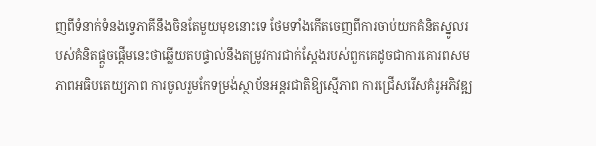ញពីទំនាក់ទំនងទ្វេភាគីនឹងចិនតែមួយមុខនោះទេ ថែមទាំងកើតចេញពីការចាប់យកគំនិតស្នូលរបស់គំនិតផ្តួចផ្តើមនេះថាឆ្លើយតបផ្ទាល់នឹងតម្រូវការជាក់ស្តែងរបស់ពួកគេដូចជាការគោរពសមភាពអធិបតេយ្យភាព ការចូលរួមកែទម្រង់ស្ថាប័នអន្តរជាតិឱ្យស្មើភាព ការជ្រើសរើសគំរូអភិវឌ្ឍ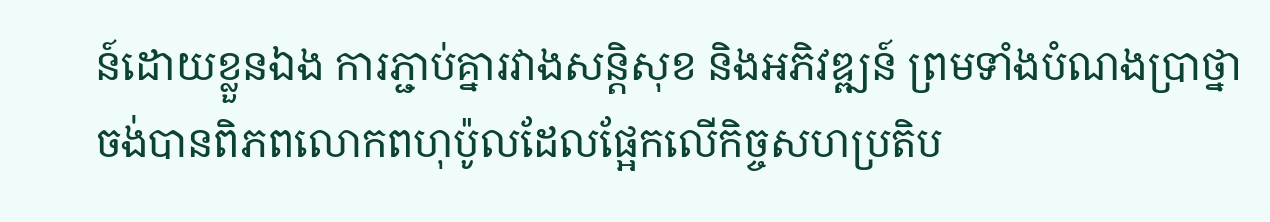ន៍ដោយខ្លួនឯង ការភ្ជាប់គ្នារវាងសន្តិសុខ និងអភិវឌ្ឍន៍ ព្រមទាំងបំណងប្រាថ្នាចង់បានពិភពលោកពហុប៉ូលដែលផ្អែកលើកិច្ចសហប្រតិប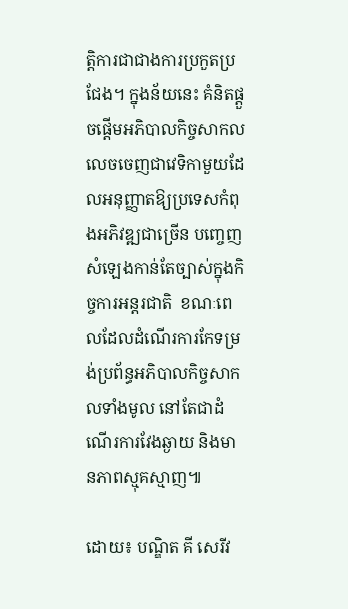ត្តិការជាជាងការប្រកួតប្រជែង។ ក្នុងន័យនេះ គំនិតផ្តួចផ្តើមអភិបាលកិច្ចសាកល លេចចេញជាវេទិកាមួយដែលអនុញ្ញាតឱ្យប្រទេសកំពុងអភិវឌ្ឍជាច្រើន បញ្ចេញសំឡេងកាន់តែច្បាស់ក្នុងកិច្ចការអន្តរជាតិ  ខណៈពេលដែលដំណើរការកែទម្រង់ប្រព័ន្ធអភិបាលកិច្ចសាកលទាំងមូល នៅតែជាដំណើរការវែងឆ្ងាយ និងមានភាពស្មុគស្មាញ៕

ដោយ៖ បណ្ឌិត គី សេរីវ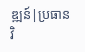ឌ្ឍន៍|ប្រធានវិ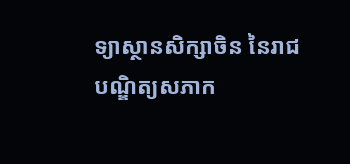ទ្យាស្ថានសិក្សាចិន នៃរាជបណ្ឌិត្យសភាក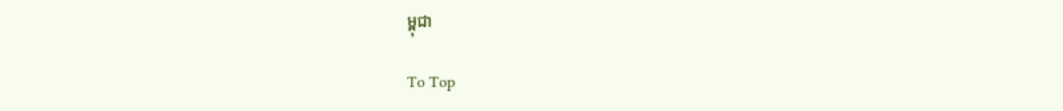ម្ពុជា

To Top